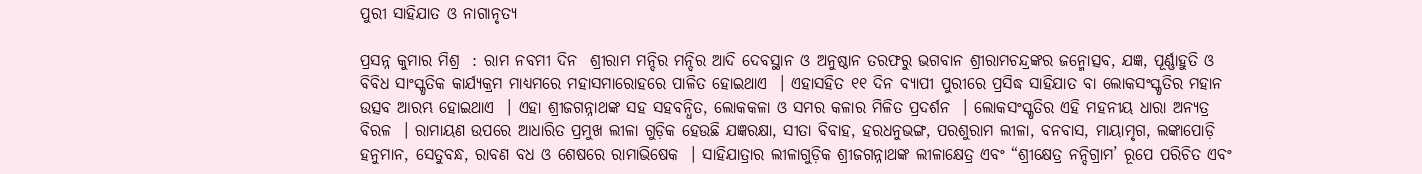ପୁରୀ ସାହିଯାତ ଓ ନାଗାନୃତ୍ୟ

ପ୍ରସନ୍ନ କୁମାର ମିଶ୍ର  : ରାମ ନବମୀ ଦିନ  ଶ୍ରୀରାମ ମନ୍ଦିର ମନ୍ଦିର ଆଦି ଦେବସ୍ଥାନ ଓ ଅନୁଷ୍ଠାନ ତରଫରୁ ଭଗବାନ ଶ୍ରୀରାମଚନ୍ଦ୍ରଙ୍କର ଜନ୍ମୋତ୍ସବ, ଯଜ୍ଞ, ପୂର୍ଣ୍ଣାହୁତି ଓ ବିବିଧ ସାଂସ୍କୃତିକ କାର୍ଯ୍ୟକ୍ରମ ମାଧ୍ୟମରେ ମହାସମାରୋହରେ ପାଳିତ ହୋଇଥାଏ  । ଏହାସହିତ ୧୧ ଦିନ ବ୍ୟାପୀ ପୁରୀରେ ପ୍ରସିଦ୍ଧ ସାହିଯାତ ବା ଲୋକସଂସ୍କୃତିର ମହାନ ଉତ୍ସବ ଆରମ୍ଭ ହୋଇଥାଏ  । ଏହା ଶ୍ରୀଜଗନ୍ନାଥଙ୍କ ସହ ସହବନ୍ଧିତ, ଲୋକକଳା ଓ ସମର କଳାର ମିଳିତ ପ୍ରଦର୍ଶନ  । ଲୋକସଂସ୍କୃତିର ଏହି ମହନୀୟ ଧାରା ଅନ୍ୟତ୍ର ବିରଳ  । ରାମାୟଣ ଉପରେ ଆଧାରିତ ପ୍ରମୁଖ ଲୀଳା ଗୁଡ଼ିକ ହେଉଛି ଯଜ୍ଞରକ୍ଷା, ସୀତା ବିବାହ, ହରଧନୁଭଙ୍ଗ, ପରଶୁରାମ ଲୀଳା, ବନବାସ, ମାୟାମୃଗ, ଲଙ୍କାପୋଡ଼ି ହନୁମାନ, ସେତୁବନ୍ଧ, ରାବଣ ବଧ ଓ ଶେଷରେ ରାମାଭିଷେକ  । ସାହିଯାତ୍ରାର ଲୀଳାଗୁଡ଼ିକ ଶ୍ରୀଜଗନ୍ନାଥଙ୍କ ଲୀଳାକ୍ଷେତ୍ର ଏବଂ “ଶ୍ରୀକ୍ଷେତ୍ର ନନ୍ଦିଗ୍ରାମ’ ରୂପେ ପରିଚିତ ଏବଂ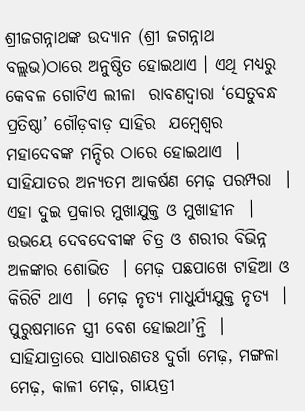ଶ୍ରୀଜଗନ୍ନାଥଙ୍କ ଉଦ୍ୟାନ (ଶ୍ରୀ ଜଗନ୍ନାଥ ବଲ୍ଲଭ)ଠାରେ ଅନୁଷ୍ଠିତ ହୋଇଥାଏ । ଏଥି ମଧ୍ୟରୁ କେବଳ ଗୋଟିଏ ଲୀଳା  ରାବଣଦ୍ୱାରା ‘ସେତୁବନ୍ଧ ପ୍ରତିଷ୍ଠା’ ଗୌଡ଼ବାଡ଼ ସାହିର  ଯମ୍ବେଶ୍ୱର ମହାଦେବଙ୍କ ମନ୍ଦିର ଠାରେ ହୋଇଥାଏ  ।
ସାହିଯାତର ଅନ୍ୟତମ ଆକର୍ଷଣ ମେଢ଼ ପରମ୍ପରା  । ଏହା ଦୁଇ ପ୍ରକାର ମୁଖାଯୁକ୍ତ ଓ ମୁଖାହୀନ  । ଉଭୟେ ଦେବଦେବୀଙ୍କ ଚିତ୍ର ଓ ଶରୀର ବିଭିନ୍ନ ଅଳଙ୍କାର ଶୋଭିତ  । ମେଢ଼ ପଛପାଖେ ଟାହିଆ ଓ କିରିଟି ଥାଏ  । ମେଢ଼ ନୃତ୍ୟ ମାଧୁର୍ଯ୍ୟଯୁକ୍ତ ନୃତ୍ୟ  । ପୁରୁଷମାନେ ସ୍ତ୍ରୀ ବେଶ ହୋଇଥା’ନ୍ତି  । ସାହିଯାତ୍ରାରେ ସାଧାରଣତଃ ଦୁର୍ଗା ମେଢ଼, ମଙ୍ଗଳା ମେଢ଼, କାଳୀ ମେଢ଼, ଗାୟତ୍ରୀ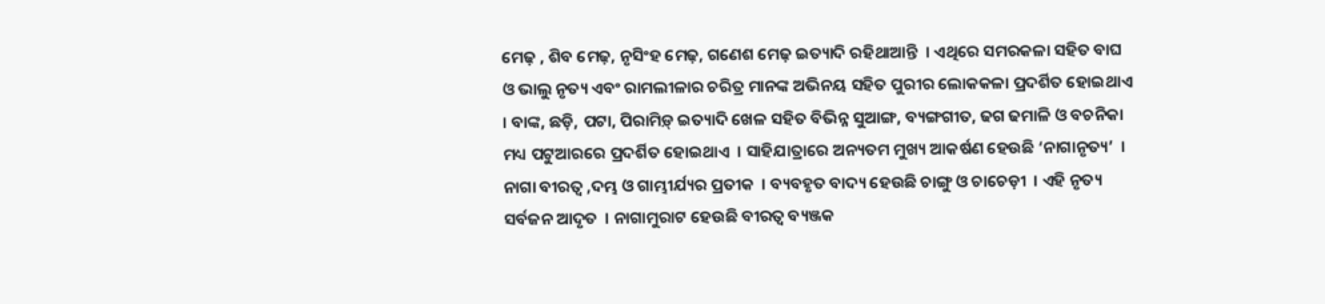ମେଢ଼ , ଶିବ ମେଢ଼, ନୃସିଂହ ମେଢ଼, ଗଣେଶ ମେଢ଼ ଇତ୍ୟାଦି ରହିଥାଆନ୍ତି  । ଏଥିରେ ସମରକଳା ସହିତ ବାଘ ଓ ଭାଲୁ ନୃତ୍ୟ ଏବଂ ରାମଲୀଳାର ଚରିତ୍ର ମାନଙ୍କ ଅଭିନୟ ସହିତ ପୁରୀର ଲୋକକଳା ପ୍ରଦର୍ଶିତ ହୋଇଥାଏ  । ବାଙ୍କ, ଛଡ଼ି, ପଟା, ପିରାମିଡ଼୍ ଇତ୍ୟାଦି ଖେଳ ସହିତ ବିଭିନ୍ନ ସୁଆଙ୍ଗ, ବ୍ୟଙ୍ଗଗୀତ, ଢଗ ଢମାଳି ଓ ବଚନିକା ମଧ୍ୟ ପଟୁଆରରେ ପ୍ରଦର୍ଶିତ ହୋଇଥାଏ  । ସାହିଯାତ୍ରାରେ ଅନ୍ୟତମ ମୁଖ୍ୟ ଆକର୍ଷଣ ହେଉଛି ‘ନାଗାନୃତ୍ୟ’  । ନାଗା ବୀରତ୍ୱ ,ଦମ୍ଭ ଓ ଗାମ୍ଭୀର୍ଯ୍ୟର ପ୍ରତୀକ  । ବ୍ୟବହୃତ ବାଦ୍ୟ ହେଉଛି ଚାଙ୍ଗୁ ଓ ଚାଚେଡ଼ୀ  । ଏହି ନୃତ୍ୟ ସର୍ବଜନ ଆଦୃତ  । ନାଗାମୁରାଟ ହେଉଛି ବୀରତ୍ୱ ବ୍ୟଞ୍ଜକ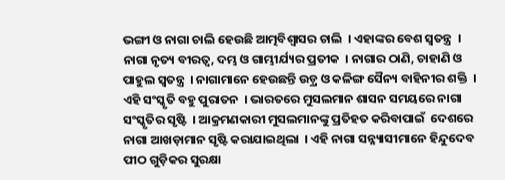ଭଙ୍ଗୀ ଓ ନାଗା ଚାଲି ହେଉଛି ଆତ୍ମବିଶ୍ୱାସର ଚାଲି  । ଏହାଙ୍କର ବେଶ ସ୍ୱତନ୍ତ୍ର  ।
ନାଗା ନୃତ୍ୟ ବୀରତ୍ୱ, ଦମ୍ଭ ଓ ଗାମ୍ଭୀର୍ଯ୍ୟର ପ୍ରତୀକ  । ନାଗାର ଠାଣି, ଚାହାଣି ଓ ପାହୁଲ ସ୍ୱତନ୍ତ୍ର  । ନାଗାମାନେ ହେଉଛନ୍ତି ଉଡ଼୍ର ଓ କଳିଙ୍ଗ ସୈନ୍ୟ ବାହିନୀର ଶକ୍ତି  । ଏହି ସଂସ୍କୃତି ବହୁ ପୁରାତନ  । ଭାରତରେ ମୁସଲମାନ ଶାସନ ସମୟରେ ନାଗା ସଂସ୍କୃତିର ସୃଷ୍ଟି  । ଆକ୍ରମଣକାରୀ ମୁସଲମାନଙ୍କୁ ପ୍ରତିହତ କରିବାପାଇଁ  ଦେଶରେ ନାଗା ଆଖଡ଼ାମାନ ସୃଷ୍ଟି କରାଯାଇଥିଲା  । ଏହି ନାଗା ସନ୍ନ୍ୟାସୀମାନେ ହିନ୍ଦୁଦେବ ପୀଠ ଗୁଡ଼ିକର ସୁରକ୍ଷା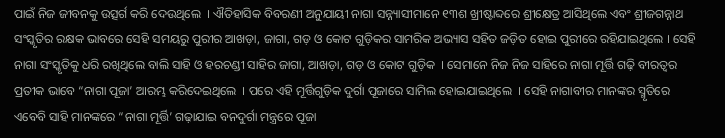ପାଇଁ ନିଜ ଜୀବନକୁ ଉତ୍ସର୍ଗ କରି ଦେଉଥିଲେ  । ଐତିହାସିକ ବିବରଣୀ ଅନୁଯାୟୀ ନାଗା ସନ୍ନ୍ୟାସୀମାନେ ୧୩ଶ ଖ୍ରୀଷ୍ଟାବ୍ଦରେ ଶ୍ରୀକ୍ଷେତ୍ର ଆସିଥିଲେ ଏବଂ ଶ୍ରୀଜଗନ୍ନାଥ ସଂସ୍କୃତିର ରକ୍ଷକ ଭାବରେ ସେହି ସମୟରୁ ପୁରୀର ଆଖଡ଼ା, ଜାଗା, ଗଡ଼ ଓ କୋଟ ଗୁଡ଼ିକର ସାମରିକ ଅଭ୍ୟାସ ସହିତ ଜଡ଼ିତ ହୋଇ ପୁରୀରେ ରହିଯାଇଥିଲେ । ସେହି ନାଗା ସଂସ୍କୃତିକୁ ଧରି ରଖିଥିଲେ ବାଲି ସାହି ଓ ହରଚଣ୍ଡୀ ସାହିର ଜାଗା, ଆଖଡ଼ା, ଗଡ଼ ଓ କୋଟ ଗୁଡ଼ିକ  । ସେମାନେ ନିଜ ନିଜ ସାହିରେ ନାଗା ମୂର୍ତ୍ତି ଗଢ଼ି ବୀରତ୍ୱର ପ୍ରତୀକ ଭାବେ “ନାଗା ପୂଜା’ ଆରମ୍ଭ କରିଦେଇଥିଲେ  । ପରେ ଏହି ମୂର୍ତ୍ତିଗୁଡ଼ିକ ଦୁର୍ଗା ପୂଜାରେ ସାମିଲ ହୋଇଯାଇଥିଲେ  । ସେହି ନାଗାବୀର ମାନଙ୍କର ସ୍ମୃତିରେ ଏବେବି ସାହି ମାନଙ୍କରେ “ନାଗା ମୂର୍ତ୍ତି’ ଗଢ଼ାଯାଇ ବନଦୁର୍ଗା ମନ୍ତ୍ରରେ ପୂଜା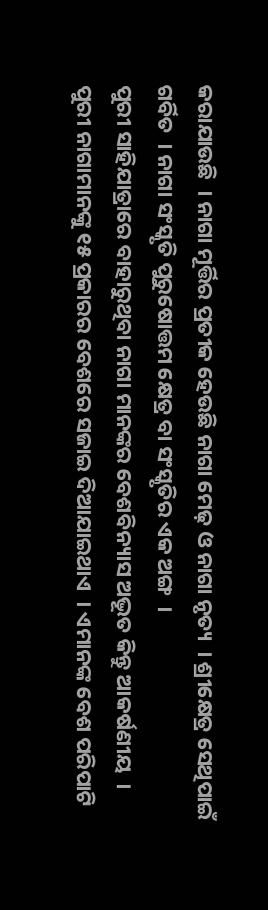କରାଯାଉଛି  । ନାଗା ମୂର୍ତ୍ତିର ପ୍ରତୀକ ହେଉଛି ନାଗା ମେଢ଼ ଓ ନାଗା ନୃତ୍ୟ  । ଶ୍ରୀକ୍ଷେତ୍ର ସେଥିପାଇଁ ଗର୍ବିତ  । ନାଗା ସଂସ୍କୃତି ପୁରୁଷୋତ୍ତମ କ୍ଷେତ୍ର ବା ସଂସ୍କୃତିର ଏକ ଅଙ୍ଗ  ।
ପୁରୀ ସାହିଯାତ୍ରାରେ ବାହାରୁଥିବା ନାଗା ମାନଙ୍କର ବେଶବିନ୍ୟାସ ଅଦ୍ଭୂତ କିନ୍ତୁ ଆକର୍ଷଣୀୟ  । ପୁରୀ ନାଗାମାନଙ୍କୁ ୧୫ ପ୍ରକାରର ବେଶରେ ସଜାଇ ଦିଆଯାଇଥାଏ  । ଏମାନଙ୍କ ବେଶ ପରିପାଟି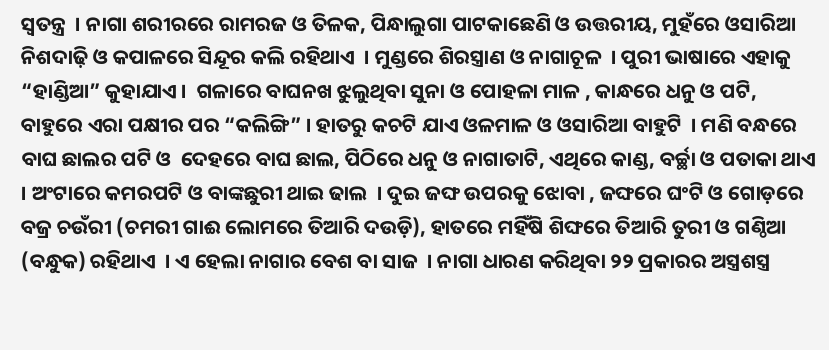ସ୍ୱତନ୍ତ୍ର  । ନାଗା ଶରୀରରେ ରାମରଜ ଓ ତିଳକ, ପିନ୍ଧାଲୁଗା ପାଟକାଛେଣି ଓ ଉତ୍ତରୀୟ, ମୁହଁରେ ଓସାରିଆ ନିଶଦାଢ଼ି ଓ କପାଳରେ ସିନ୍ଦୂର କଲି ରହିଥାଏ  । ମୁଣ୍ଡରେ ଶିରସ୍ତ୍ରାଣ ଓ ନାଗାଚୂଳ  । ପୁରୀ ଭାଷାରେ ଏହାକୁ “ହାଣ୍ଡିଆ” କୁହାଯାଏ ।  ଗଳାରେ ବାଘନଖ ଝୁଲୁଥିବା ସୁନା ଓ ପୋହଳା ମାଳ , କାନ୍ଧରେ ଧନୁ ଓ ପଟି, ବାହୁରେ ଏରା ପକ୍ଷୀର ପର “କଲିଙ୍ଗି” । ହାତରୁ କଚଟି ଯାଏ ଓଳମାଳ ଓ ଓସାରିଆ ବାହୁଟି  । ମଣି ବନ୍ଧରେ ବାଘ ଛାଲର ପଟି ଓ  ଦେହରେ ବାଘ ଛାଲ, ପିଠିରେ ଧନୁ ଓ ନାଗାତାଟି, ଏଥିରେ କାଣ୍ଡ, ବର୍ଚ୍ଛା ଓ ପତାକା ଥାଏ  । ଅଂଟାରେ କମରପଟି ଓ ବାଙ୍କଛୁରୀ ଥାଇ ଢାଲ  । ଦୁଇ ଜଙ୍ଘ ଉପରକୁ ଝୋବା , ଜଙ୍ଘରେ ଘଂଟି ଓ ଗୋଡ଼ରେ ବଜ୍ର ଚଉଁରୀ (ଚମରୀ ଗାଈ ଲୋମରେ ତିଆରି ଦଉଡ଼ି), ହାତରେ ମହିଁଷି ଶିଙ୍ଘରେ ତିଆରି ତୁରୀ ଓ ଗଣ୍ଠିଆ (ବନ୍ଧୁକ) ରହିଥାଏ  । ଏ ହେଲା ନାଗାର ବେଶ ବା ସାଜ  । ନାଗା ଧାରଣ କରିଥିବା ୨୨ ପ୍ରକାରର ଅସ୍ତ୍ରଶସ୍ତ୍ର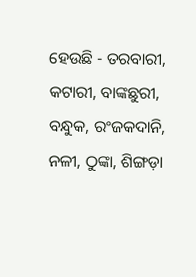ହେଉଛି - ତରବାରୀ, କଟାରୀ, ବାଙ୍କଛୁରୀ, ବନ୍ଧୁକ, ରଂଜକଦାନି, ନଳୀ, ଠୁଙ୍କା, ଶିଙ୍ଗଡ଼ା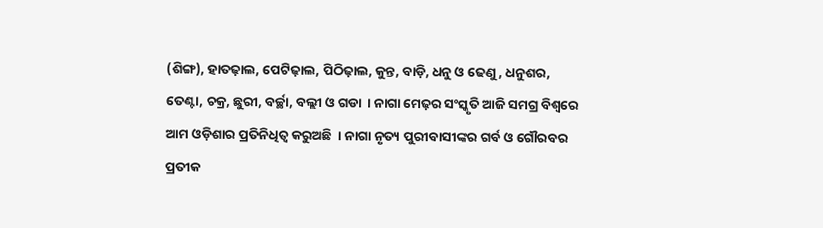(ଶିଙ୍ଗ), ହାତଢ଼ାଲ, ପେଟିଢ଼ାଲ, ପିଠିଢ଼ାଲ, କୁନ୍ତ, ବାଡ଼ି, ଧନୁ ଓ ଢେଣୁ, ଧନୁଶର, ତେଣ୍ଟା, ଚକ୍ର, ଛୁରୀ, ବର୍ଚ୍ଛା, ବଲ୍ଲୀ ଓ ଗଡା  । ନାଗା ମେଢ଼ର ସଂସ୍କୃତି ଆଜି ସମଗ୍ର ବିଶ୍ୱରେ ଆମ ଓଡ଼ିଶାର ପ୍ରତିନିଧିତ୍ୱ କରୁଅଛି  । ନାଗା ନୃତ୍ୟ ପୁରୀବାସୀଙ୍କର ଗର୍ବ ଓ ଗୌରବର ପ୍ରତୀକ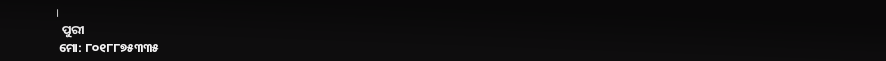।
  ପୁରୀ
 ମୋ: ୮୦୧୮୮୭୫୩୩୫